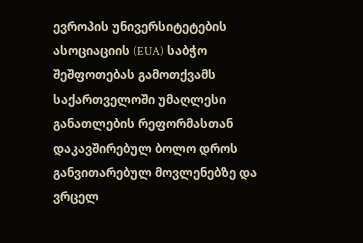ევროპის უნივერსიტეტების ასოციაციის (EUA) საბჭო შეშფოთებას გამოთქვამს საქართველოში უმაღლესი განათლების რეფორმასთან დაკავშირებულ ბოლო დროს განვითარებულ მოვლენებზე და ვრცელ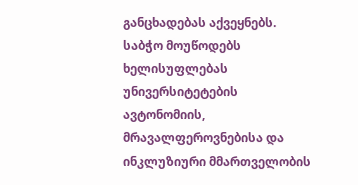განცხადებას აქვეყნებს. საბჭო მოუწოდებს ხელისუფლებას უნივერსიტეტების ავტონომიის, მრავალფეროვნებისა და ინკლუზიური მმართველობის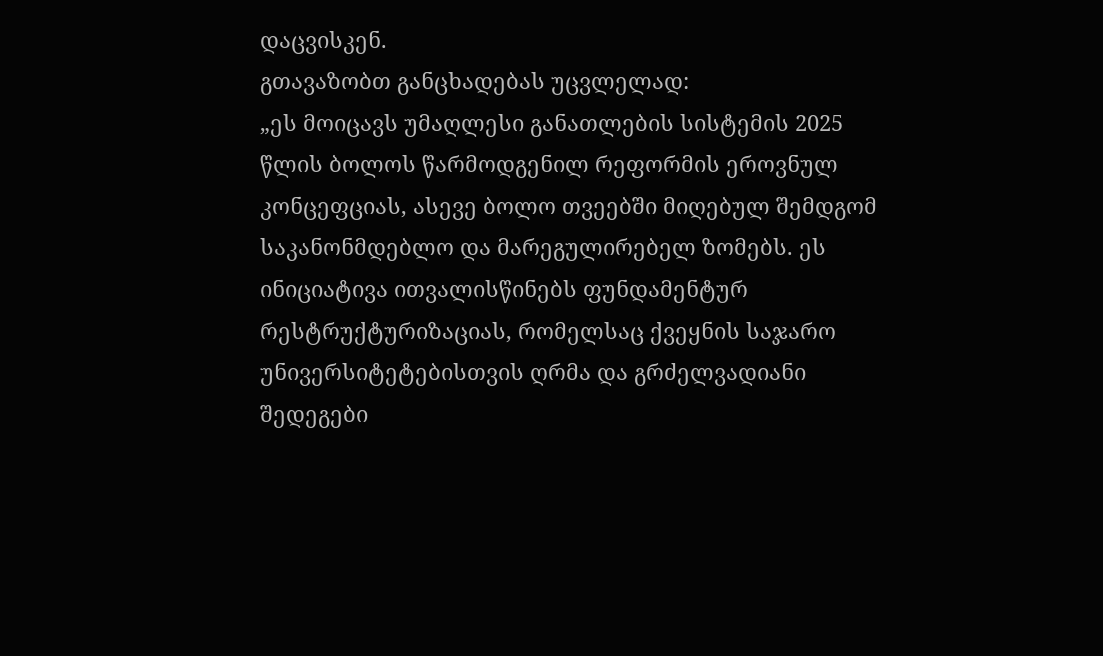დაცვისკენ.
გთავაზობთ განცხადებას უცვლელად:
„ეს მოიცავს უმაღლესი განათლების სისტემის 2025 წლის ბოლოს წარმოდგენილ რეფორმის ეროვნულ კონცეფციას, ასევე ბოლო თვეებში მიღებულ შემდგომ საკანონმდებლო და მარეგულირებელ ზომებს. ეს ინიციატივა ითვალისწინებს ფუნდამენტურ რესტრუქტურიზაციას, რომელსაც ქვეყნის საჯარო უნივერსიტეტებისთვის ღრმა და გრძელვადიანი შედეგები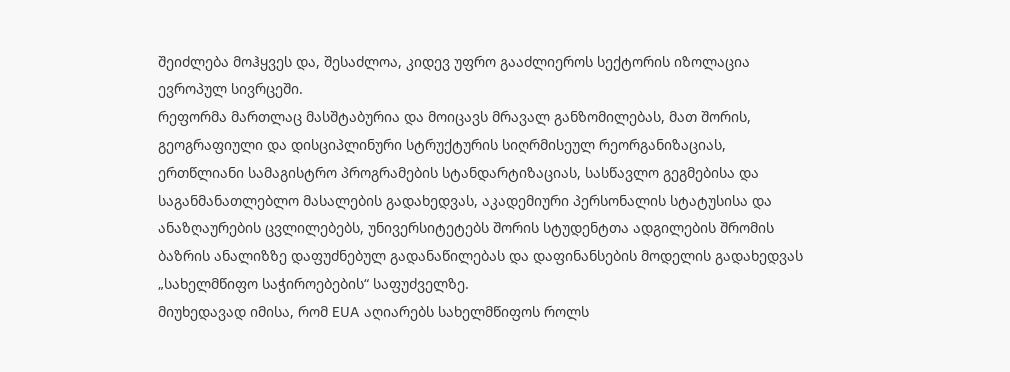შეიძლება მოჰყვეს და, შესაძლოა, კიდევ უფრო გააძლიეროს სექტორის იზოლაცია ევროპულ სივრცეში.
რეფორმა მართლაც მასშტაბურია და მოიცავს მრავალ განზომილებას, მათ შორის, გეოგრაფიული და დისციპლინური სტრუქტურის სიღრმისეულ რეორგანიზაციას, ერთწლიანი სამაგისტრო პროგრამების სტანდარტიზაციას, სასწავლო გეგმებისა და საგანმანათლებლო მასალების გადახედვას, აკადემიური პერსონალის სტატუსისა და ანაზღაურების ცვლილებებს, უნივერსიტეტებს შორის სტუდენტთა ადგილების შრომის ბაზრის ანალიზზე დაფუძნებულ გადანაწილებას და დაფინანსების მოდელის გადახედვას „სახელმწიფო საჭიროებების“ საფუძველზე.
მიუხედავად იმისა, რომ EUA აღიარებს სახელმწიფოს როლს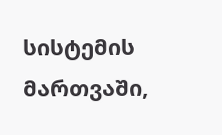სისტემის მართვაში,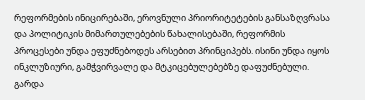რეფორმების ინიცირებაში, ეროვნული პრიორიტეტების განსაზღვრასა და პოლიტიკის მიმართულებების წახალისებაში, რეფორმის პროცესები უნდა ეფუძნებოდეს არსებით პრინციპებს. ისინი უნდა იყოს ინკლუზიური, გამჭვირვალე და მტკიცებულებებზე დაფუძნებული. გარდა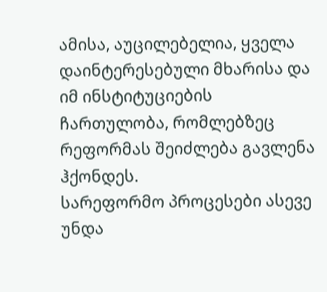ამისა, აუცილებელია, ყველა დაინტერესებული მხარისა და იმ ინსტიტუციების ჩართულობა, რომლებზეც რეფორმას შეიძლება გავლენა ჰქონდეს.
სარეფორმო პროცესები ასევე უნდა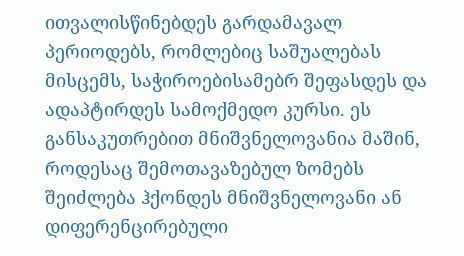ითვალისწინებდეს გარდამავალ პერიოდებს, რომლებიც საშუალებას მისცემს, საჭიროებისამებრ შეფასდეს და ადაპტირდეს სამოქმედო კურსი. ეს განსაკუთრებით მნიშვნელოვანია მაშინ, როდესაც შემოთავაზებულ ზომებს შეიძლება ჰქონდეს მნიშვნელოვანი ან დიფერენცირებული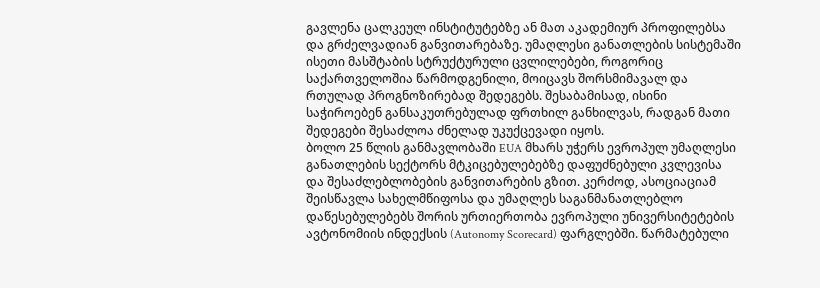გავლენა ცალკეულ ინსტიტუტებზე ან მათ აკადემიურ პროფილებსა და გრძელვადიან განვითარებაზე. უმაღლესი განათლების სისტემაში ისეთი მასშტაბის სტრუქტურული ცვლილებები, როგორიც საქართველოშია წარმოდგენილი, მოიცავს შორსმიმავალ და რთულად პროგნოზირებად შედეგებს. შესაბამისად, ისინი საჭიროებენ განსაკუთრებულად ფრთხილ განხილვას, რადგან მათი შედეგები შესაძლოა ძნელად უკუქცევადი იყოს.
ბოლო 25 წლის განმავლობაში EUA მხარს უჭერს ევროპულ უმაღლესი განათლების სექტორს მტკიცებულებებზე დაფუძნებული კვლევისა და შესაძლებლობების განვითარების გზით. კერძოდ, ასოციაციამ შეისწავლა სახელმწიფოსა და უმაღლეს საგანმანათლებლო დაწესებულებებს შორის ურთიერთობა ევროპული უნივერსიტეტების ავტონომიის ინდექსის (Autonomy Scorecard) ფარგლებში. წარმატებული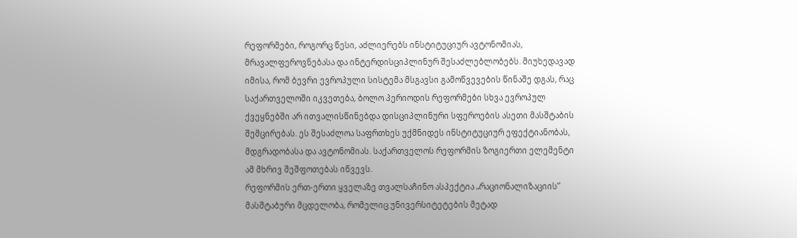რეფორმები, როგორც წესი, აძლიერებს ინსტიტუციურ ავტონომიას, მრავალფეროვნებასა და ინტერდისციპლინურ შესაძლებლობებს. მიუხედავად იმისა, რომ ბევრი ევროპული სისტემა მსგავსი გამოწვევების წინაშე დგას, რაც საქართველოში იკვეთება, ბოლო პერიოდის რეფორმები სხვა ევროპულ ქვეყნებში არ ითვალისწინებდა დისციპლინური სფეროების ასეთი მასშტაბის შემცირებას. ეს შესაძლოა საფრთხეს უქმნიდეს ინსტიტუციურ ეფექტიანობას, მდგრადობასა და ავტონომიას. საქართველოს რეფორმის ზოგიერთი ელემენტი ამ მხრივ შეშფოთებას იწვევს.
რეფორმის ერთ-ერთი ყველაზე თვალსაჩინო ასპექტია „რაციონალიზაციის“ მასშტაბური მცდელობა, რომელიც უნივერსიტეტების მეტად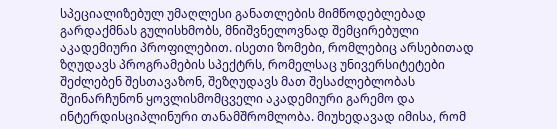სპეციალიზებულ უმაღლესი განათლების მიმწოდებლებად გარდაქმნას გულისხმობს, მნიშვნელოვნად შემცირებული აკადემიური პროფილებით. ისეთი ზომები, რომლებიც არსებითად ზღუდავს პროგრამების სპექტრს, რომელსაც უნივერსიტეტები შეძლებენ შესთავაზონ, შეზღუდავს მათ შესაძლებლობას შეინარჩუნონ ყოვლისმომცველი აკადემიური გარემო და ინტერდისციპლინური თანამშრომლობა. მიუხედავად იმისა, რომ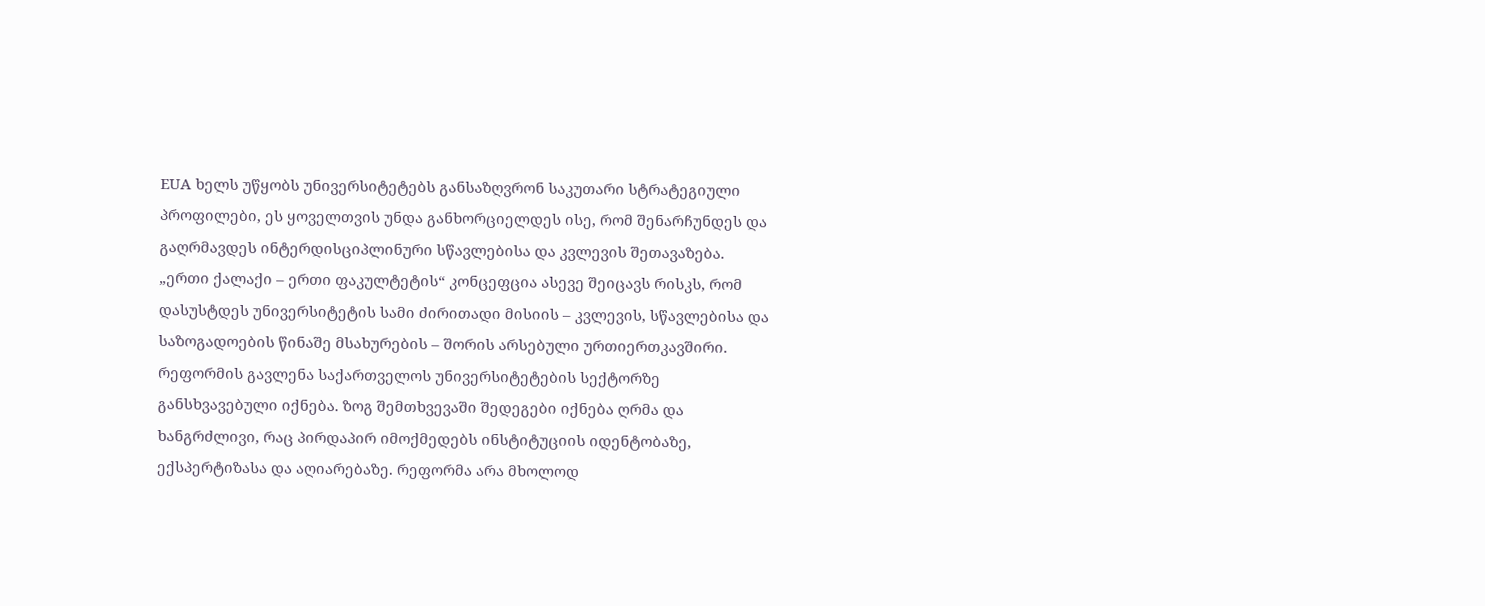EUA ხელს უწყობს უნივერსიტეტებს განსაზღვრონ საკუთარი სტრატეგიული პროფილები, ეს ყოველთვის უნდა განხორციელდეს ისე, რომ შენარჩუნდეს და გაღრმავდეს ინტერდისციპლინური სწავლებისა და კვლევის შეთავაზება. „ერთი ქალაქი – ერთი ფაკულტეტის“ კონცეფცია ასევე შეიცავს რისკს, რომ დასუსტდეს უნივერსიტეტის სამი ძირითადი მისიის – კვლევის, სწავლებისა და საზოგადოების წინაშე მსახურების – შორის არსებული ურთიერთკავშირი.
რეფორმის გავლენა საქართველოს უნივერსიტეტების სექტორზე განსხვავებული იქნება. ზოგ შემთხვევაში შედეგები იქნება ღრმა და ხანგრძლივი, რაც პირდაპირ იმოქმედებს ინსტიტუციის იდენტობაზე, ექსპერტიზასა და აღიარებაზე. რეფორმა არა მხოლოდ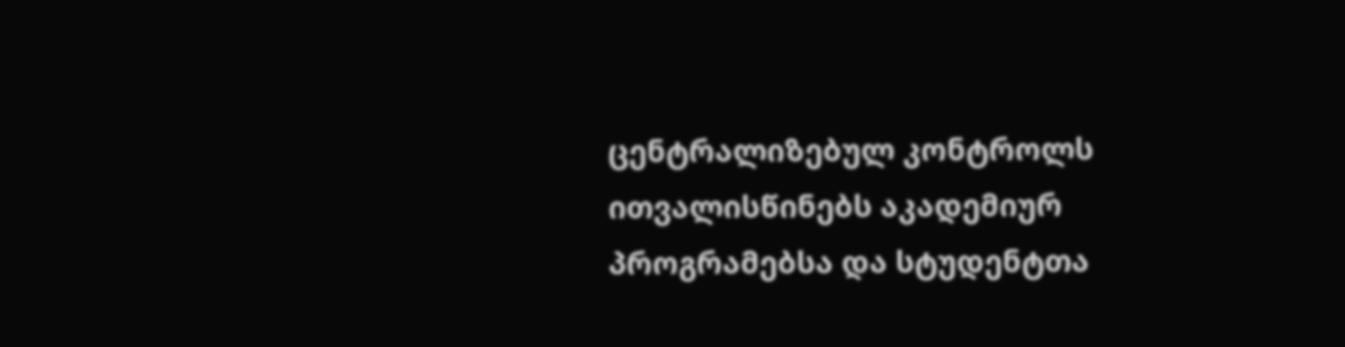ცენტრალიზებულ კონტროლს ითვალისწინებს აკადემიურ პროგრამებსა და სტუდენტთა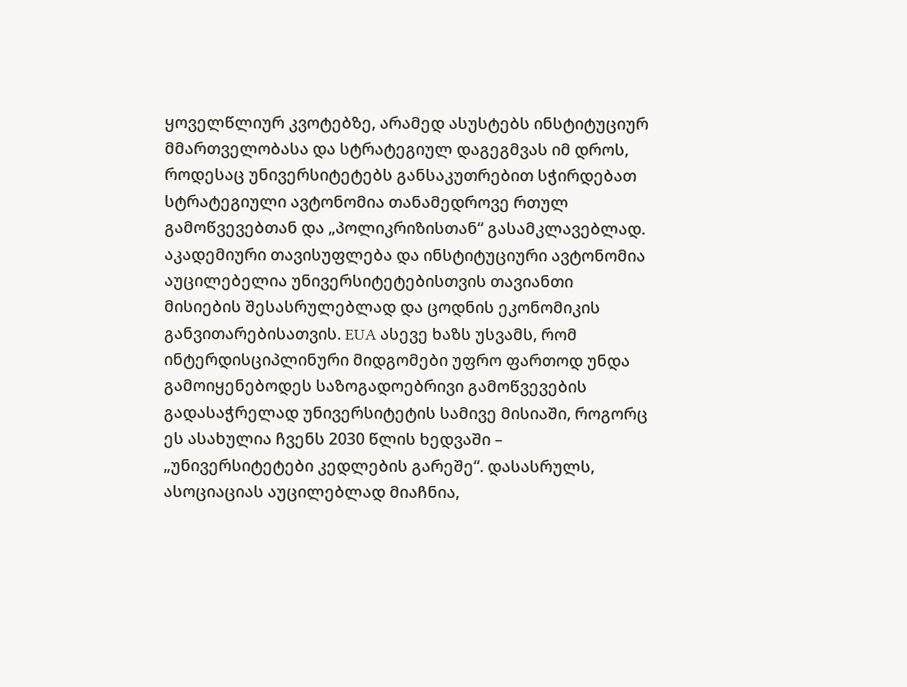ყოველწლიურ კვოტებზე, არამედ ასუსტებს ინსტიტუციურ მმართველობასა და სტრატეგიულ დაგეგმვას იმ დროს, როდესაც უნივერსიტეტებს განსაკუთრებით სჭირდებათ სტრატეგიული ავტონომია თანამედროვე რთულ გამოწვევებთან და „პოლიკრიზისთან“ გასამკლავებლად.
აკადემიური თავისუფლება და ინსტიტუციური ავტონომია აუცილებელია უნივერსიტეტებისთვის თავიანთი მისიების შესასრულებლად და ცოდნის ეკონომიკის განვითარებისათვის. EUA ასევე ხაზს უსვამს, რომ ინტერდისციპლინური მიდგომები უფრო ფართოდ უნდა გამოიყენებოდეს საზოგადოებრივი გამოწვევების გადასაჭრელად უნივერსიტეტის სამივე მისიაში, როგორც ეს ასახულია ჩვენს 2030 წლის ხედვაში – „უნივერსიტეტები კედლების გარეშე“. დასასრულს, ასოციაციას აუცილებლად მიაჩნია,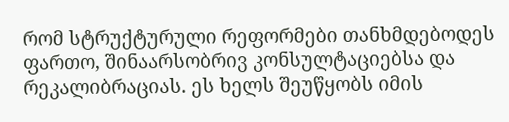რომ სტრუქტურული რეფორმები თანხმდებოდეს ფართო, შინაარსობრივ კონსულტაციებსა და რეკალიბრაციას. ეს ხელს შეუწყობს იმის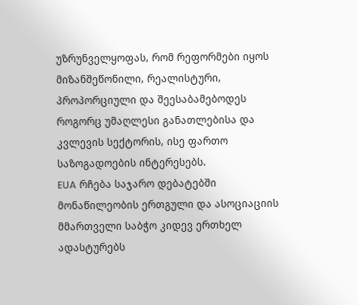უზრუნველყოფას, რომ რეფორმები იყოს მიზანშეწონილი, რეალისტური, პროპორციული და შეესაბამებოდეს როგორც უმაღლესი განათლებისა და კვლევის სექტორის, ისე ფართო საზოგადოების ინტერესებს.
EUA რჩება საჯარო დებატებში მონაწილეობის ერთგული და ასოციაციის მმართველი საბჭო კიდევ ერთხელ ადასტურებს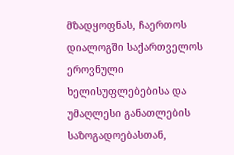მზადყოფნას, ჩაერთოს დიალოგში საქართველოს ეროვნული ხელისუფლებებისა და უმაღლესი განათლების საზოგადოებასთან,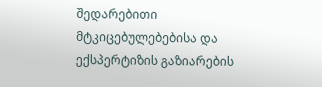შედარებითი მტკიცებულებებისა და ექსპერტიზის გაზიარების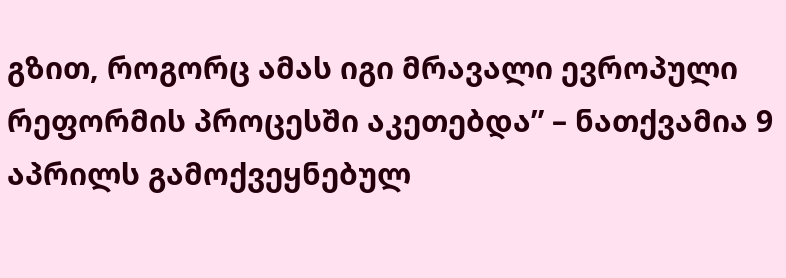გზით, როგორც ამას იგი მრავალი ევროპული რეფორმის პროცესში აკეთებდა” – ნათქვამია 9 აპრილს გამოქვეყნებულ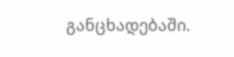განცხადებაში.